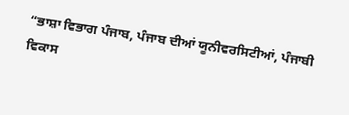“ਭਾਸ਼ਾ ਵਿਭਾਗ ਪੰਜਾਬ, ਪੰਜਾਬ ਦੀਆਂ ਯੂਨੀਵਰਸਿਟੀਆਂ, ਪੰਜਾਬੀ ਵਿਕਾਸ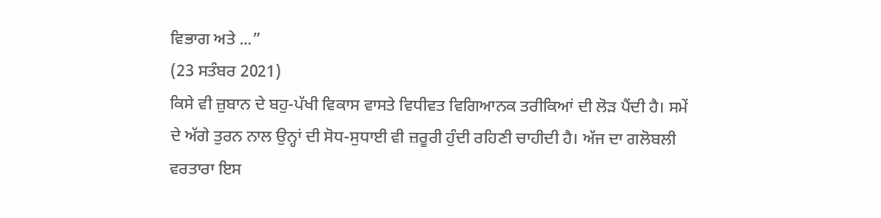ਵਿਭਾਗ ਅਤੇ ...”
(23 ਸਤੰਬਰ 2021)
ਕਿਸੇ ਵੀ ਜ਼ੁਬਾਨ ਦੇ ਬਹੁ-ਪੱਖੀ ਵਿਕਾਸ ਵਾਸਤੇ ਵਿਧੀਵਤ ਵਿਗਿਆਨਕ ਤਰੀਕਿਆਂ ਦੀ ਲੋੜ ਪੈਂਦੀ ਹੈ। ਸਮੇਂ ਦੇ ਅੱਗੇ ਤੁਰਨ ਨਾਲ ਉਨ੍ਹਾਂ ਦੀ ਸੋਧ-ਸੁਧਾਈ ਵੀ ਜ਼ਰੂਰੀ ਹੁੰਦੀ ਰਹਿਣੀ ਚਾਹੀਦੀ ਹੈ। ਅੱਜ ਦਾ ਗਲੋਬਲੀ ਵਰਤਾਰਾ ਇਸ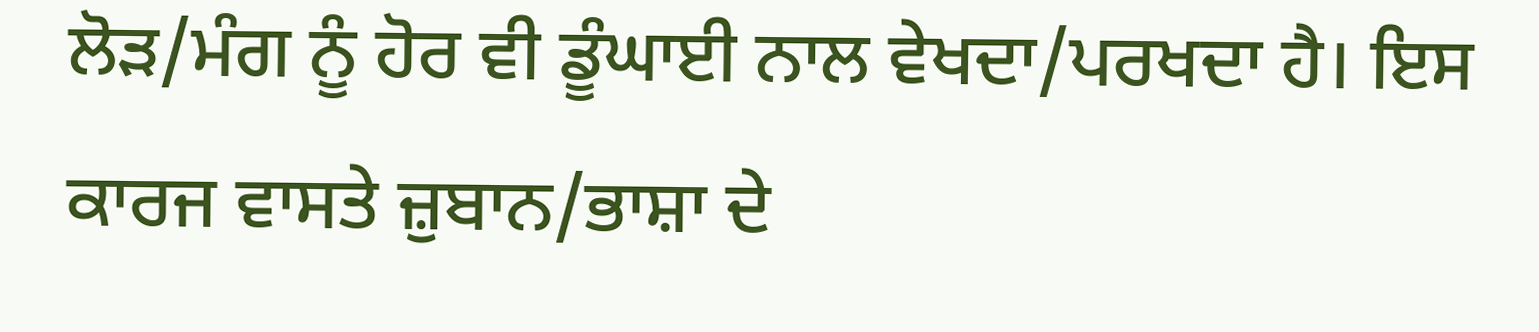ਲੋੜ/ਮੰਗ ਨੂੰ ਹੋਰ ਵੀ ਡੂੰਘਾਈ ਨਾਲ ਵੇਖਦਾ/ਪਰਖਦਾ ਹੈ। ਇਸ ਕਾਰਜ ਵਾਸਤੇ ਜ਼ੁਬਾਨ/ਭਾਸ਼ਾ ਦੇ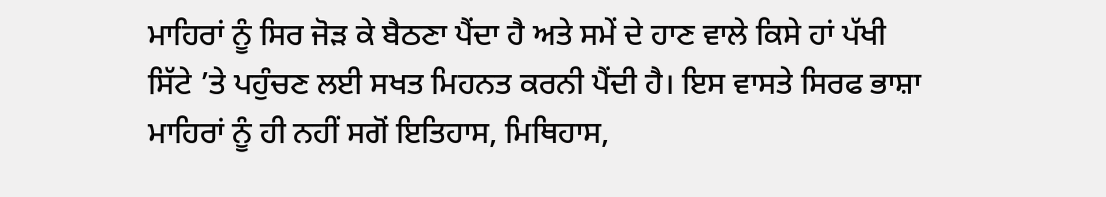ਮਾਹਿਰਾਂ ਨੂੰ ਸਿਰ ਜੋੜ ਕੇ ਬੈਠਣਾ ਪੈਂਦਾ ਹੈ ਅਤੇ ਸਮੇਂ ਦੇ ਹਾਣ ਵਾਲੇ ਕਿਸੇ ਹਾਂ ਪੱਖੀ ਸਿੱਟੇ ’ਤੇ ਪਹੁੰਚਣ ਲਈ ਸਖਤ ਮਿਹਨਤ ਕਰਨੀ ਪੈਂਦੀ ਹੈ। ਇਸ ਵਾਸਤੇ ਸਿਰਫ ਭਾਸ਼ਾ ਮਾਹਿਰਾਂ ਨੂੰ ਹੀ ਨਹੀਂ ਸਗੋਂ ਇਤਿਹਾਸ, ਮਿਥਿਹਾਸ,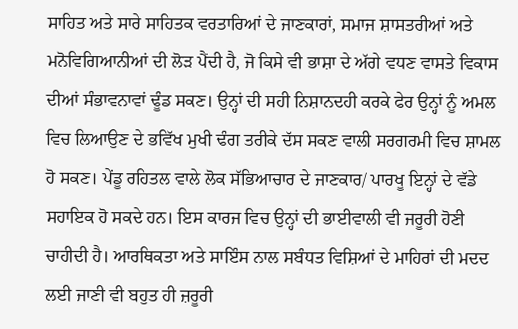ਸਾਹਿਤ ਅਤੇ ਸਾਰੇ ਸਾਹਿਤਕ ਵਰਤਾਰਿਆਂ ਦੇ ਜਾਣਕਾਰਾਂ, ਸਮਾਜ ਸ਼ਾਸਤਰੀਆਂ ਅਤੇ ਮਨੋਵਿਗਿਆਨੀਆਂ ਦੀ ਲੋੜ ਪੈਂਦੀ ਹੈ, ਜੋ ਕਿਸੇ ਵੀ ਭਾਸ਼ਾ ਦੇ ਅੱਗੇ ਵਧਣ ਵਾਸਤੇ ਵਿਕਾਸ ਦੀਆਂ ਸੰਭਾਵਨਾਵਾਂ ਢੂੰਡ ਸਕਣ। ਉਨ੍ਹਾਂ ਦੀ ਸਹੀ ਨਿਸ਼ਾਨਦਹੀ ਕਰਕੇ ਫੇਰ ਉਨ੍ਹਾਂ ਨੂੰ ਅਮਲ ਵਿਚ ਲਿਆਉਣ ਦੇ ਭਵਿੱਖ ਮੁਖੀ ਢੰਗ ਤਰੀਕੇ ਦੱਸ ਸਕਣ ਵਾਲੀ ਸਰਗਰਮੀ ਵਿਚ ਸ਼ਾਮਲ ਹੋ ਸਕਣ। ਪੇਂਡੂ ਰਹਿਤਲ ਵਾਲੇ ਲੋਕ ਸੱਭਿਆਚਾਰ ਦੇ ਜਾਣਕਾਰ/ ਪਾਰਖੂ ਇਨ੍ਹਾਂ ਦੇ ਵੱਡੇ ਸਹਾਇਕ ਹੋ ਸਕਦੇ ਹਨ। ਇਸ ਕਾਰਜ ਵਿਚ ਉਨ੍ਹਾਂ ਦੀ ਭਾਈਵਾਲੀ ਵੀ ਜਰੂਰੀ ਹੋਣੀ ਚਾਹੀਦੀ ਹੈ। ਆਰਥਿਕਤਾ ਅਤੇ ਸਾਇੰਸ ਨਾਲ ਸਬੰਧਤ ਵਿਸ਼ਿਆਂ ਦੇ ਮਾਹਿਰਾਂ ਦੀ ਮਦਦ ਲਈ ਜਾਣੀ ਵੀ ਬਹੁਤ ਹੀ ਜ਼ਰੂਰੀ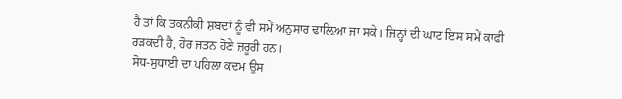ਹੈ ਤਾਂ ਕਿ ਤਕਨੀਕੀ ਸ਼ਬਦਾਂ ਨੂੰ ਵੀ ਸਮੇਂ ਅਨੁਸਾਰ ਢਾਲ਼ਿਆ ਜਾ ਸਕੇ। ਜਿਨ੍ਹਾਂ ਦੀ ਘਾਟ ਇਸ ਸਮੇਂ ਕਾਫੀ ਰੜਕਦੀ ਹੈ, ਹੋਰ ਜਤਨ ਹੋਣੇ ਜ਼ਰੂਰੀ ਹਨ।
ਸੋਧ-ਸੁਧਾਈ ਦਾ ਪਹਿਲਾ ਕਦਮ ਉਸ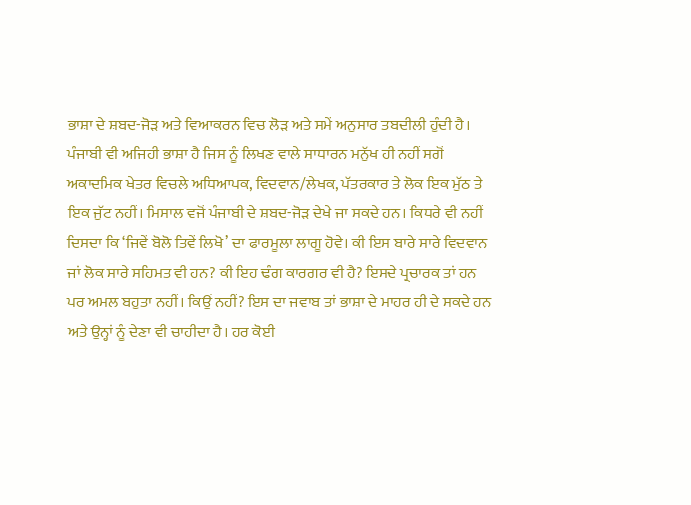ਭਾਸ਼ਾ ਦੇ ਸ਼ਬਦ-ਜੋੜ ਅਤੇ ਵਿਆਕਰਨ ਵਿਚ ਲੋੜ ਅਤੇ ਸਮੇਂ ਅਨੁਸਾਰ ਤਬਦੀਲੀ ਹੁੰਦੀ ਹੈ। ਪੰਜਾਬੀ ਵੀ ਅਜਿਹੀ ਭਾਸ਼ਾ ਹੈ ਜਿਸ ਨੂੰ ਲਿਖਣ ਵਾਲੇ ਸਾਧਾਰਨ ਮਨੁੱਖ ਹੀ ਨਹੀਂ ਸਗੋਂ ਅਕਾਦਮਿਕ ਖੇਤਰ ਵਿਚਲੇ ਅਧਿਆਪਕ, ਵਿਦਵਾਨ/ਲੇਖਕ, ਪੱਤਰਕਾਰ ਤੇ ਲੋਕ ਇਕ ਮੁੱਠ ਤੇ ਇਕ ਜੁੱਟ ਨਹੀਂ। ਮਿਸਾਲ ਵਜੋਂ ਪੰਜਾਬੀ ਦੇ ਸ਼ਬਦ-ਜੋੜ ਦੇਖੇ ਜਾ ਸਕਦੇ ਹਨ। ਕਿਧਰੇ ਵੀ ਨਹੀਂ ਦਿਸਦਾ ਕਿ ‘ਜਿਵੇਂ ਬੋਲੋ ਤਿਵੇਂ ਲਿਖੋ’ ਦਾ ਫਾਰਮੂਲਾ ਲਾਗੂ ਹੋਵੇ। ਕੀ ਇਸ ਬਾਰੇ ਸਾਰੇ ਵਿਦਵਾਨ ਜਾਂ ਲੋਕ ਸਾਰੇ ਸਹਿਮਤ ਵੀ ਹਨ? ਕੀ ਇਹ ਢੰਗ ਕਾਰਗਰ ਵੀ ਹੈ? ਇਸਦੇ ਪ੍ਰਚਾਰਕ ਤਾਂ ਹਨ ਪਰ ਅਮਲ ਬਹੁਤਾ ਨਹੀਂ। ਕਿਉਂ ਨਹੀਂ? ਇਸ ਦਾ ਜਵਾਬ ਤਾਂ ਭਾਸ਼ਾ ਦੇ ਮਾਹਰ ਹੀ ਦੇ ਸਕਦੇ ਹਨ ਅਤੇ ਉਨ੍ਹਾਂ ਨੂੰ ਦੇਣਾ ਵੀ ਚਾਹੀਦਾ ਹੈ। ਹਰ ਕੋਈ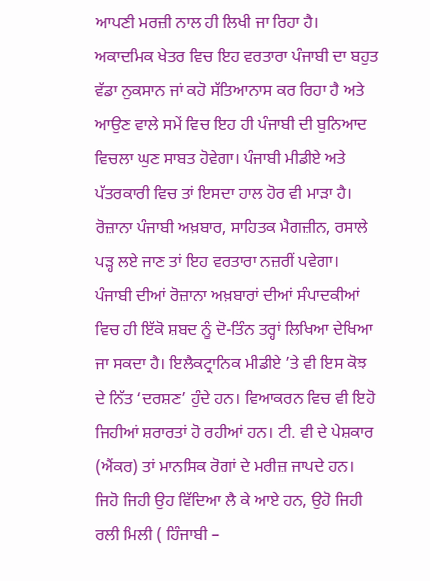ਆਪਣੀ ਮਰਜ਼ੀ ਨਾਲ ਹੀ ਲਿਖੀ ਜਾ ਰਿਹਾ ਹੈ। ਅਕਾਦਮਿਕ ਖੇਤਰ ਵਿਚ ਇਹ ਵਰਤਾਰਾ ਪੰਜਾਬੀ ਦਾ ਬਹੁਤ ਵੱਡਾ ਨੁਕਸਾਨ ਜਾਂ ਕਹੋ ਸੱਤਿਆਨਾਸ ਕਰ ਰਿਹਾ ਹੈ ਅਤੇ ਆਉਣ ਵਾਲੇ ਸਮੇਂ ਵਿਚ ਇਹ ਹੀ ਪੰਜਾਬੀ ਦੀ ਬੁਨਿਆਦ ਵਿਚਲਾ ਘੁਣ ਸਾਬਤ ਹੋਵੇਗਾ। ਪੰਜਾਬੀ ਮੀਡੀਏ ਅਤੇ ਪੱਤਰਕਾਰੀ ਵਿਚ ਤਾਂ ਇਸਦਾ ਹਾਲ ਹੋਰ ਵੀ ਮਾੜਾ ਹੈ। ਰੋਜ਼ਾਨਾ ਪੰਜਾਬੀ ਅਖ਼ਬਾਰ, ਸਾਹਿਤਕ ਮੈਗਜ਼ੀਨ, ਰਸਾਲੇ ਪੜ੍ਹ ਲਏ ਜਾਣ ਤਾਂ ਇਹ ਵਰਤਾਰਾ ਨਜ਼ਰੀਂ ਪਵੇਗਾ। ਪੰਜਾਬੀ ਦੀਆਂ ਰੋਜ਼ਾਨਾ ਅਖ਼ਬਾਰਾਂ ਦੀਆਂ ਸੰਪਾਦਕੀਆਂ ਵਿਚ ਹੀ ਇੱਕੋ ਸ਼ਬਦ ਨੂੰ ਦੋ-ਤਿੰਨ ਤਰ੍ਹਾਂ ਲਿਖਿਆ ਦੇਖਿਆ ਜਾ ਸਕਦਾ ਹੈ। ਇਲੈਕਟ੍ਰਾਨਿਕ ਮੀਡੀਏ ’ਤੇ ਵੀ ਇਸ ਕੋਝ ਦੇ ਨਿੱਤ ‘ਦਰਸ਼ਣ’ ਹੁੰਦੇ ਹਨ। ਵਿਆਕਰਨ ਵਿਚ ਵੀ ਇਹੋ ਜਿਹੀਆਂ ਸ਼ਰਾਰਤਾਂ ਹੋ ਰਹੀਆਂ ਹਨ। ਟੀ. ਵੀ ਦੇ ਪੇਸ਼ਕਾਰ (ਐਂਕਰ) ਤਾਂ ਮਾਨਸਿਕ ਰੋਗਾਂ ਦੇ ਮਰੀਜ਼ ਜਾਪਦੇ ਹਨ। ਜਿਹੋ ਜਿਹੀ ਉਹ ਵਿੱਦਿਆ ਲੈ ਕੇ ਆਏ ਹਨ, ਉਹੋ ਜਿਹੀ ਰਲੀ ਮਿਲੀ ( ਹਿੰਜਾਬੀ –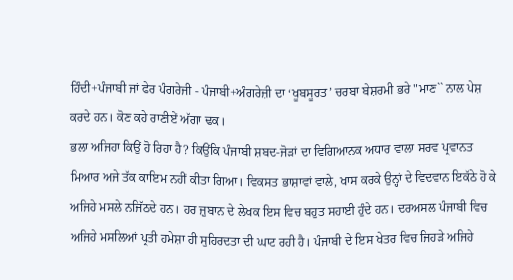ਹਿੰਦੀ+ਪੰਜਾਬੀ ਜਾਂ ਫੇਰ ਪੰਗਰੇਜੀ - ਪੰਜਾਬੀ+ਅੰਗਰੇਜ਼ੀ ਦਾ ‘ਖੂਬਸੂਰਤ’ ਚਰਬਾ ਬੇਸ਼ਰਮੀ ਭਰੇ "ਮਾਣ`` ਨਾਲ ਪੇਸ਼ ਕਰਦੇ ਹਨ। ਕੋਣ ਕਹੇ ਰਾਣੀਏਂ ਅੱਗਾ ਢਕ।
ਭਲਾ ਅਜਿਹਾ ਕਿਉਂ ਹੋ ਰਿਹਾ ਹੈ? ਕਿਉਂਕਿ ਪੰਜਾਬੀ ਸ਼ਬਦ-ਜੋੜਾਂ ਦਾ ਵਿਗਿਆਨਕ ਅਧਾਰ ਵਾਲਾ ਸਰਵ ਪ੍ਰਵਾਨਤ ਮਿਆਰ ਅਜੇ ਤੱਕ ਕਾਇਮ ਨਹੀਂ ਕੀਤਾ ਗਿਆ। ਵਿਕਸਤ ਭਾਸ਼ਾਵਾਂ ਵਾਲੇ, ਖਾਸ ਕਰਕੇ ਉਨ੍ਹਾਂ ਦੇ ਵਿਦਵਾਨ ਇਕੱਠੇ ਹੋ ਕੇ ਅਜਿਹੇ ਮਸਲੇ ਨਜਿੱਠਦੇ ਹਨ। ਹਰ ਜ਼ੁਬਾਨ ਦੇ ਲੇਖਕ ਇਸ ਵਿਚ ਬਹੁਤ ਸਹਾਈ ਹੁੰਦੇ ਹਨ। ਦਰਅਸਲ ਪੰਜਾਬੀ ਵਿਚ ਅਜਿਹੇ ਮਸਲਿਆਂ ਪ੍ਰਤੀ ਹਮੇਸ਼ਾ ਹੀ ਸੁਹਿਰਦਤਾ ਦੀ ਘਾਟ ਰਹੀ ਹੈ। ਪੰਜਾਬੀ ਦੇ ਇਸ ਖੇਤਰ ਵਿਚ ਜਿਹੜੇ ਅਜਿਹੇ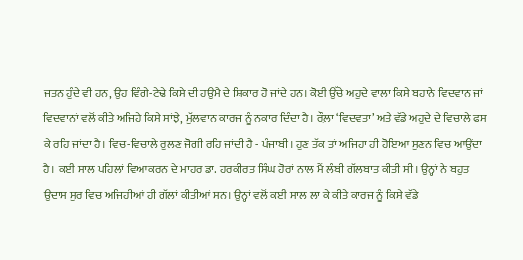ਜਤਨ ਹੁੰਦੇ ਵੀ ਹਨ, ਉਹ ਵਿੰਗੇ-ਟੇਢੇ ਕਿਸੇ ਦੀ ਹਉਮੈ ਦੇ ਸ਼ਿਕਾਰ ਹੋ ਜਾਂਦੇ ਹਨ। ਕੋਈ ਉੱਚੇ ਅਹੁਦੇ ਵਾਲਾ ਕਿਸੇ ਬਹਾਨੇ ਵਿਦਵਾਨ ਜਾਂ ਵਿਦਵਾਨਾਂ ਵਲੋਂ ਕੀਤੇ ਅਜਿਹੇ ਕਿਸੇ ਸਾਂਝੇ, ਮੁੱਲਵਾਨ ਕਾਰਜ ਨੂੰ ਨਕਾਰ ਦਿੰਦਾ ਹੈ। ਰੌਲ਼ਾ ‘ਵਿਦਵਤਾ’ ਅਤੇ ਵੱਡੇ ਅਹੁਦੇ ਦੇ ਵਿਚਾਲੇ ਫਸ ਕੇ ਰਹਿ ਜਾਂਦਾ ਹੈ। ਵਿਚ-ਵਿਚਾਲੇ ਰੁਲਣ ਜੋਗੀ ਰਹਿ ਜਾਂਦੀ ਹੈ - ਪੰਜਾਬੀ। ਹੁਣ ਤੱਕ ਤਾਂ ਅਜਿਹਾ ਹੀ ਹੋਇਆ ਸੁਣਨ ਵਿਚ ਆਉਂਦਾ ਹੈ। ਕਈ ਸਾਲ ਪਹਿਲਾਂ ਵਿਆਕਰਨ ਦੇ ਮਾਹਰ ਡਾ. ਹਰਕੀਰਤ ਸਿੰਘ ਹੋਰਾਂ ਨਾਲ ਮੈਂ ਲੰਬੀ ਗੱਲਬਾਤ ਕੀਤੀ ਸੀ। ਉਨ੍ਹਾਂ ਨੇ ਬਹੁਤ ਉਦਾਸ ਸੁਰ ਵਿਚ ਅਜਿਹੀਆਂ ਹੀ ਗੱਲਾਂ ਕੀਤੀਆਂ ਸਨ। ਉਨ੍ਹਾਂ ਵਲੋਂ ਕਈ ਸਾਲ ਲਾ ਕੇ ਕੀਤੇ ਕਾਰਜ ਨੂੰ ਕਿਸੇ ਵੱਡੇ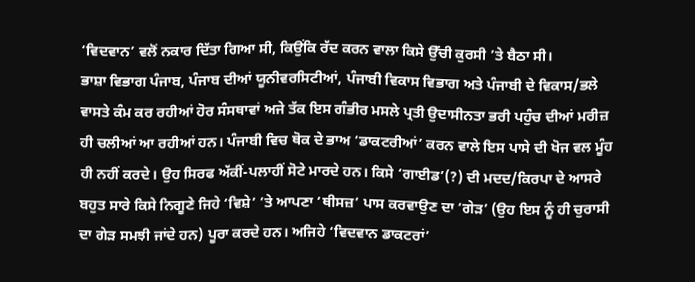‘ਵਿਦਵਾਨ’ ਵਲੋਂ ਨਕਾਰ ਦਿੱਤਾ ਗਿਆ ਸੀ, ਕਿਉਂਕਿ ਰੱਦ ਕਰਨ ਵਾਲਾ ਕਿਸੇ ਉੱਚੀ ਕੁਰਸੀ ’ਤੇ ਬੈਠਾ ਸੀ।
ਭਾਸ਼ਾ ਵਿਭਾਗ ਪੰਜਾਬ, ਪੰਜਾਬ ਦੀਆਂ ਯੂਨੀਵਰਸਿਟੀਆਂ, ਪੰਜਾਬੀ ਵਿਕਾਸ ਵਿਭਾਗ ਅਤੇ ਪੰਜਾਬੀ ਦੇ ਵਿਕਾਸ/ਭਲੇ ਵਾਸਤੇ ਕੰਮ ਕਰ ਰਹੀਆਂ ਹੋਰ ਸੰਸਥਾਵਾਂ ਅਜੇ ਤੱਕ ਇਸ ਗੰਭੀਰ ਮਸਲੇ ਪ੍ਰਤੀ ਉਦਾਸੀਨਤਾ ਭਰੀ ਪਹੁੰਚ ਦੀਆਂ ਮਰੀਜ਼ ਹੀ ਚਲੀਆਂ ਆ ਰਹੀਆਂ ਹਨ। ਪੰਜਾਬੀ ਵਿਚ ਥੋਕ ਦੇ ਭਾਅ ‘ਡਾਕਟਰੀਆਂ’ ਕਰਨ ਵਾਲੇ ਇਸ ਪਾਸੇ ਦੀ ਖੋਜ ਵਲ ਮੂੰਹ ਹੀ ਨਹੀਂ ਕਰਦੇ। ਉਹ ਸਿਰਫ ਅੱਕੀਂ-ਪਲਾਹੀਂ ਸੋਟੇ ਮਾਰਦੇ ਹਨ। ਕਿਸੇ ‘ਗਾਈਡ’(?) ਦੀ ਮਦਦ/ਕਿਰਪਾ ਦੇ ਆਸਰੇ ਬਹੁਤ ਸਾਰੇ ਕਿਸੇ ਨਿਗੂਣੇ ਜਿਹੇ ‘ਵਿਸ਼ੇ’ ’ਤੇ ਆਪਣਾ ‘ਥੀਸਜ਼’ ਪਾਸ ਕਰਵਾਉਣ ਦਾ ‘ਗੇੜ’ (ਉਹ ਇਸ ਨੂੰ ਹੀ ਚੁਰਾਸੀ ਦਾ ਗੇੜ ਸਮਝੀ ਜਾਂਦੇ ਹਨ) ਪੂਰਾ ਕਰਦੇ ਹਨ। ਅਜਿਹੇ ‘ਵਿਦਵਾਨ ਡਾਕਟਰਾਂ’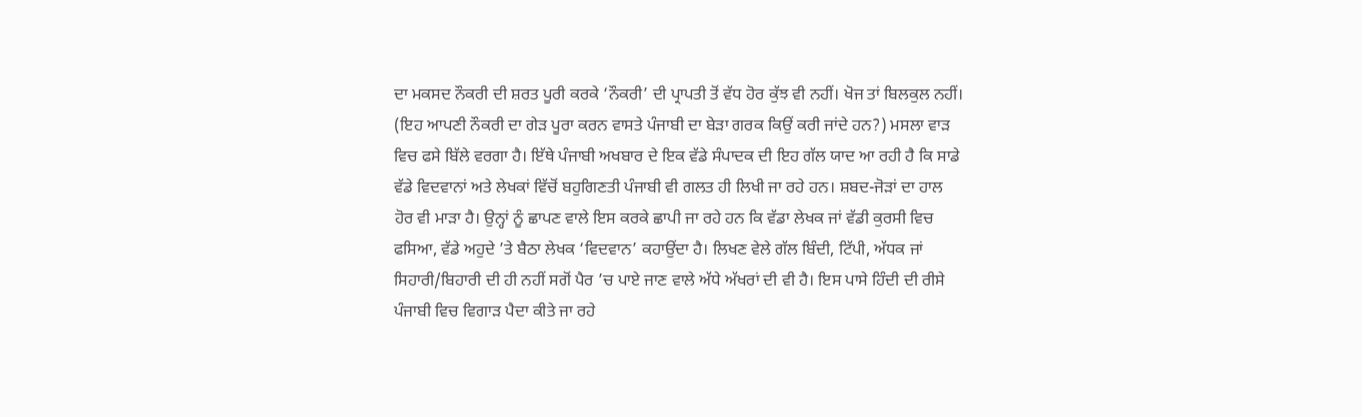ਦਾ ਮਕਸਦ ਨੌਕਰੀ ਦੀ ਸ਼ਰਤ ਪੂਰੀ ਕਰਕੇ ‘ਨੌਕਰੀ’ ਦੀ ਪ੍ਰਾਪਤੀ ਤੋਂ ਵੱਧ ਹੋਰ ਕੁੱਝ ਵੀ ਨਹੀਂ। ਖੋਜ ਤਾਂ ਬਿਲਕੁਲ ਨਹੀਂ। (ਇਹ ਆਪਣੀ ਨੌਕਰੀ ਦਾ ਗੇੜ ਪੂਰਾ ਕਰਨ ਵਾਸਤੇ ਪੰਜਾਬੀ ਦਾ ਬੇੜਾ ਗਰਕ ਕਿਉਂ ਕਰੀ ਜਾਂਦੇ ਹਨ?) ਮਸਲਾ ਵਾੜ ਵਿਚ ਫਸੇ ਬਿੱਲੇ ਵਰਗਾ ਹੈ। ਇੱਥੇ ਪੰਜਾਬੀ ਅਖਬਾਰ ਦੇ ਇਕ ਵੱਡੇ ਸੰਪਾਦਕ ਦੀ ਇਹ ਗੱਲ ਯਾਦ ਆ ਰਹੀ ਹੈ ਕਿ ਸਾਡੇ ਵੱਡੇ ਵਿਦਵਾਨਾਂ ਅਤੇ ਲੇਖਕਾਂ ਵਿੱਚੋਂ ਬਹੁਗਿਣਤੀ ਪੰਜਾਬੀ ਵੀ ਗਲਤ ਹੀ ਲਿਖੀ ਜਾ ਰਹੇ ਹਨ। ਸ਼ਬਦ-ਜੋੜਾਂ ਦਾ ਹਾਲ ਹੋਰ ਵੀ ਮਾੜਾ ਹੈ। ਉਨ੍ਹਾਂ ਨੂੰ ਛਾਪਣ ਵਾਲੇ ਇਸ ਕਰਕੇ ਛਾਪੀ ਜਾ ਰਹੇ ਹਨ ਕਿ ਵੱਡਾ ਲੇਖਕ ਜਾਂ ਵੱਡੀ ਕੁਰਸੀ ਵਿਚ ਫਸਿਆ, ਵੱਡੇ ਅਹੁਦੇ ’ਤੇ ਬੈਠਾ ਲੇਖਕ ‘ਵਿਦਵਾਨ’ ਕਹਾਉਂਦਾ ਹੈ। ਲਿਖਣ ਵੇਲੇ ਗੱਲ ਬਿੰਦੀ, ਟਿੱਪੀ, ਅੱਧਕ ਜਾਂ ਸਿਹਾਰੀ/ਬਿਹਾਰੀ ਦੀ ਹੀ ਨਹੀਂ ਸਗੋਂ ਪੈਰ ’ਚ ਪਾਏ ਜਾਣ ਵਾਲੇ ਅੱਧੇ ਅੱਖਰਾਂ ਦੀ ਵੀ ਹੈ। ਇਸ ਪਾਸੇ ਹਿੰਦੀ ਦੀ ਰੀਸੇ ਪੰਜਾਬੀ ਵਿਚ ਵਿਗਾੜ ਪੈਦਾ ਕੀਤੇ ਜਾ ਰਹੇ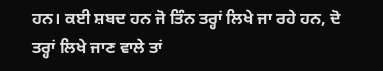ਹਨ। ਕਈ ਸ਼ਬਦ ਹਨ ਜੋ ਤਿੰਨ ਤਰ੍ਹਾਂ ਲਿਖੇ ਜਾ ਰਹੇ ਹਨ, ਦੋ ਤਰ੍ਹਾਂ ਲਿਖੇ ਜਾਣ ਵਾਲੇ ਤਾਂ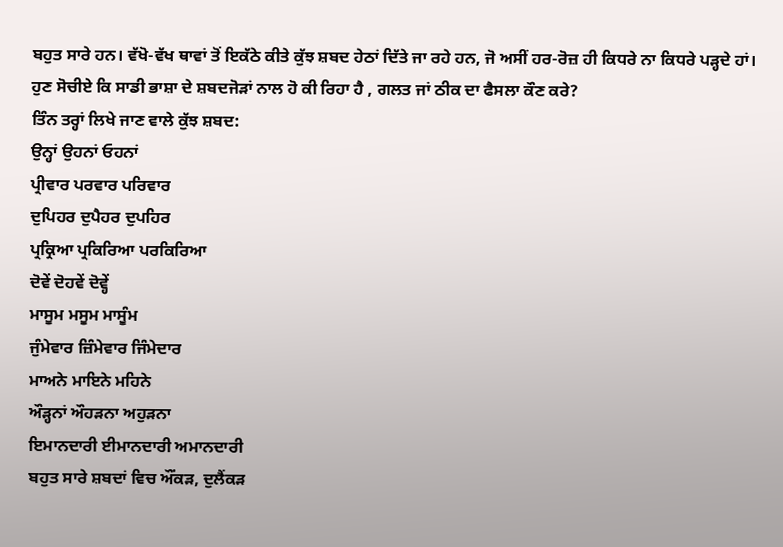ਬਹੁਤ ਸਾਰੇ ਹਨ। ਵੱਖੋ-ਵੱਖ ਥਾਵਾਂ ਤੋਂ ਇਕੱਠੇ ਕੀਤੇ ਕੁੱਝ ਸ਼ਬਦ ਹੇਠਾਂ ਦਿੱਤੇ ਜਾ ਰਹੇ ਹਨ, ਜੋ ਅਸੀਂ ਹਰ-ਰੋਜ਼ ਹੀ ਕਿਧਰੇ ਨਾ ਕਿਧਰੇ ਪੜ੍ਹਦੇ ਹਾਂ। ਹੁਣ ਸੋਚੀਏ ਕਿ ਸਾਡੀ ਭਾਸ਼ਾ ਦੇ ਸ਼ਬਦਜੋੜਾਂ ਨਾਲ ਹੋ ਕੀ ਰਿਹਾ ਹੈ , ਗਲਤ ਜਾਂ ਠੀਕ ਦਾ ਫੈਸਲਾ ਕੌਣ ਕਰੇ?
ਤਿੰਨ ਤਰ੍ਹਾਂ ਲਿਖੇ ਜਾਣ ਵਾਲੇ ਕੁੱਝ ਸ਼ਬਦ:
ਉਨ੍ਹਾਂ ਉਹਨਾਂ ਓਹਨਾਂ
ਪ੍ਰੀਵਾਰ ਪਰਵਾਰ ਪਰਿਵਾਰ
ਦੁਪਿਹਰ ਦੁਪੈਹਰ ਦੁਪਹਿਰ
ਪ੍ਰਕ੍ਰਿਆ ਪ੍ਰਕਿਰਿਆ ਪਰਕਿਰਿਆ
ਦੋਵੇਂ ਦੋਹਵੇਂ ਦੋਵ੍ਹੇਂ
ਮਾਸੂਮ ਮਸੂਮ ਮਾਸੂੰਮ
ਜੁੰਮੇਵਾਰ ਜ਼ਿੰਮੇਵਾਰ ਜਿੰਮੇਦਾਰ
ਮਾਅਨੇ ਮਾਇਨੇ ਮਹਿਨੇ
ਔੜ੍ਹਨਾਂ ਔਹੜਨਾ ਅਹੁੜਨਾ
ਇਮਾਨਦਾਰੀ ਈਮਾਨਦਾਰੀ ਅਮਾਨਦਾਰੀ
ਬਹੁਤ ਸਾਰੇ ਸ਼ਬਦਾਂ ਵਿਚ ਔਂਕੜ, ਦੁਲੈਂਕੜ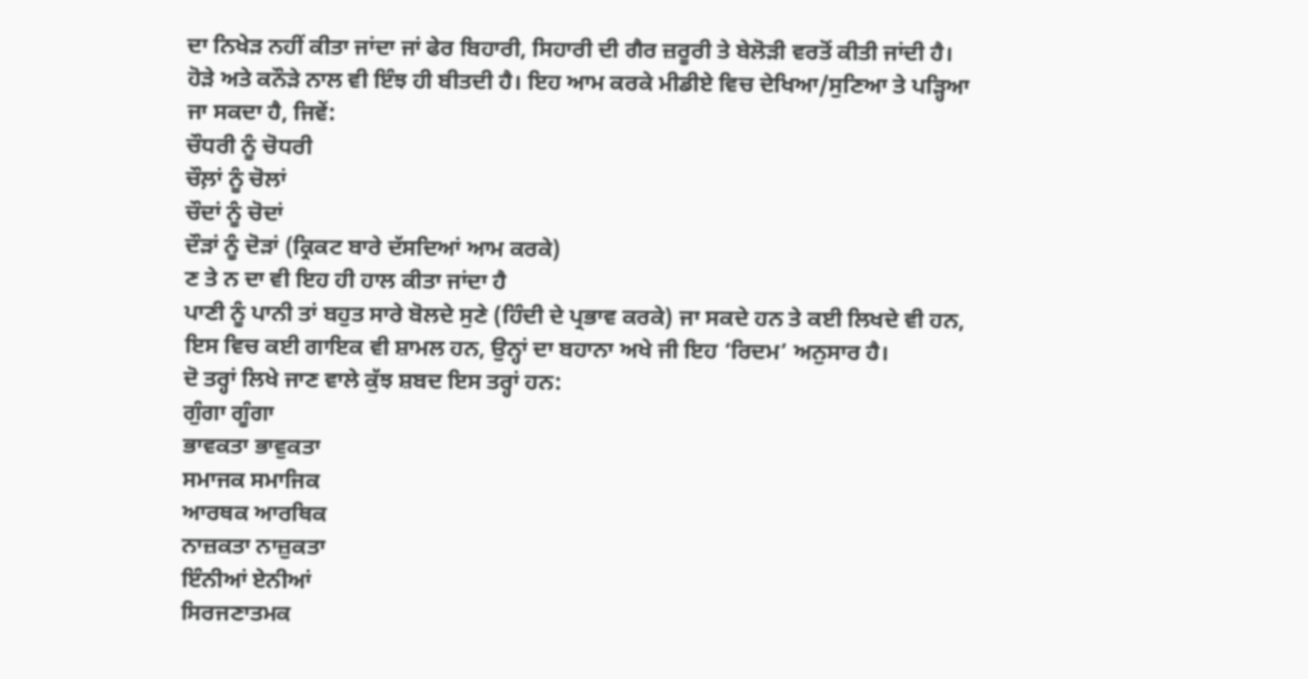ਦਾ ਨਿਖੇੜ ਨਹੀਂ ਕੀਤਾ ਜਾਂਦਾ ਜਾਂ ਫੇਰ ਬਿਹਾਰੀ, ਸਿਹਾਰੀ ਦੀ ਗੈਰ ਜ਼ਰੂਰੀ ਤੇ ਬੇਲੋੜੀ ਵਰਤੋਂ ਕੀਤੀ ਜਾਂਦੀ ਹੈ। ਹੋੜੇ ਅਤੇ ਕਨੌੜੇ ਨਾਲ ਵੀ ਇੰਝ ਹੀ ਬੀਤਦੀ ਹੈ। ਇਹ ਆਮ ਕਰਕੇ ਮੀਡੀਏ ਵਿਚ ਦੇਖਿਆ/ਸੁਣਿਆ ਤੇ ਪੜ੍ਹਿਆ ਜਾ ਸਕਦਾ ਹੈ, ਜਿਵੇਂ:
ਚੌਧਰੀ ਨੂੰ ਚੋਧਰੀ
ਚੌਲ਼ਾਂ ਨੂੰ ਚੋਲਾਂ
ਚੌਦਾਂ ਨੂੰ ਚੋਦਾਂ
ਦੌੜਾਂ ਨੂੰ ਦੋੜਾਂ (ਕ੍ਰਿਕਟ ਬਾਰੇ ਦੱਸਦਿਆਂ ਆਮ ਕਰਕੇ)
ਣ ਤੇ ਨ ਦਾ ਵੀ ਇਹ ਹੀ ਹਾਲ ਕੀਤਾ ਜਾਂਦਾ ਹੈ
ਪਾਣੀ ਨੂੰ ਪਾਨੀ ਤਾਂ ਬਹੁਤ ਸਾਰੇ ਬੋਲਦੇ ਸੁਣੇ (ਹਿੰਦੀ ਦੇ ਪ੍ਰਭਾਵ ਕਰਕੇ) ਜਾ ਸਕਦੇ ਹਨ ਤੇ ਕਈ ਲਿਖਦੇ ਵੀ ਹਨ, ਇਸ ਵਿਚ ਕਈ ਗਾਇਕ ਵੀ ਸ਼ਾਮਲ ਹਨ, ਉਨ੍ਹਾਂ ਦਾ ਬਹਾਨਾ ਅਖੇ ਜੀ ਇਹ ‘ਰਿਦਮ’ ਅਨੁਸਾਰ ਹੈ।
ਦੋ ਤਰ੍ਹਾਂ ਲਿਖੇ ਜਾਣ ਵਾਲੇ ਕੁੱਝ ਸ਼ਬਦ ਇਸ ਤਰ੍ਹਾਂ ਹਨ:
ਗੁੰਗਾ ਗੂੰਗਾ
ਭਾਵਕਤਾ ਭਾਵੁਕਤਾ
ਸਮਾਜਕ ਸਮਾਜਿਕ
ਆਰਥਕ ਆਰਥਿਕ
ਨਾਜ਼ਕਤਾ ਨਾਜ਼ੁਕਤਾ
ਇੰਨੀਆਂ ਏਨੀਆਂ
ਸਿਰਜਣਾਤਮਕ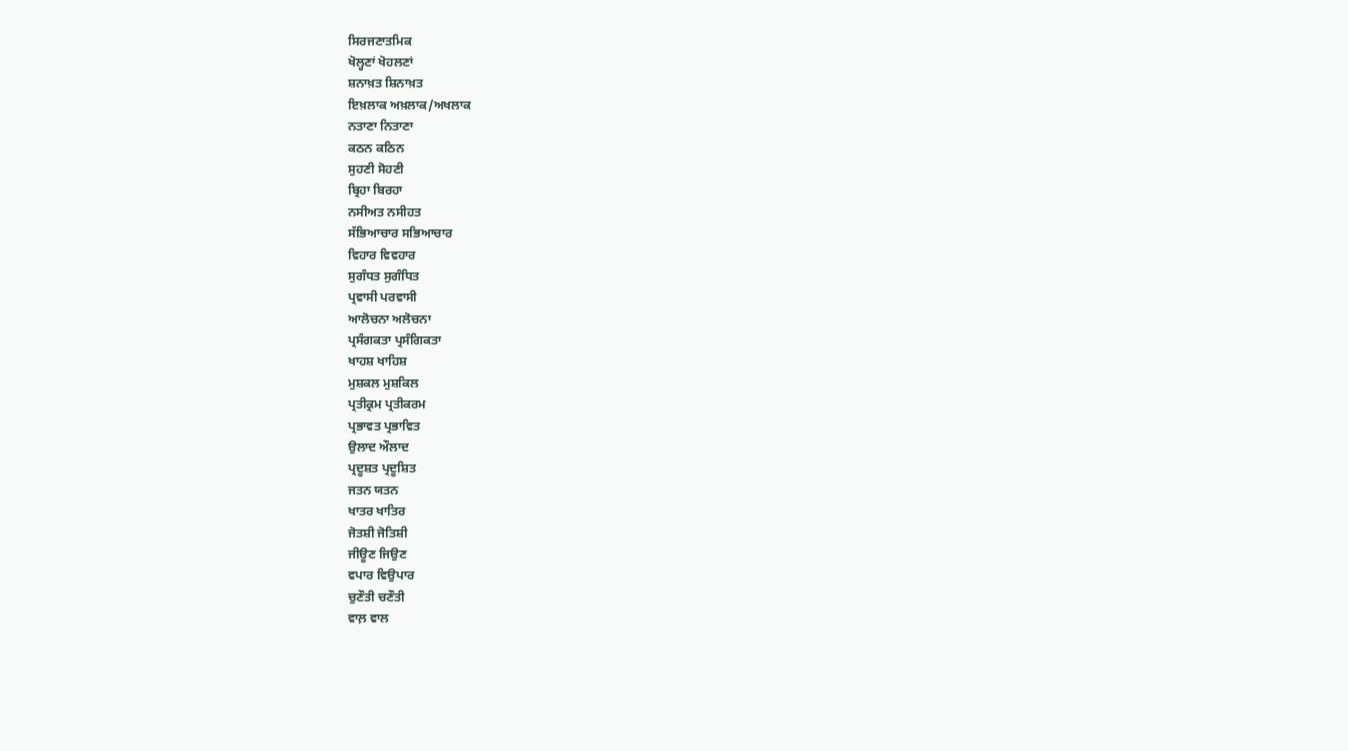ਸਿਰਜਣਾਤਮਿਕ
ਖੋਲ੍ਹਣਾਂ ਖੋਹਲਣਾਂ
ਸ਼ਨਾਖ਼ਤ ਸ਼ਿਨਾਖ਼ਤ
ਇਖ਼ਲਾਕ ਅਖ਼ਲਾਕ/ਅਖਲਾਕ
ਨਤਾਣਾ ਨਿਤਾਣਾ
ਕਠਨ ਕਠਿਨ
ਸੁਹਣੀ ਸੋਹਣੀ
ਬ੍ਰਿਹਾ ਬਿਰਹਾ
ਨਸੀਅਤ ਨਸੀਹਤ
ਸੱਭਿਆਚਾਰ ਸਭਿਆਚਾਰ
ਵਿਹਾਰ ਵਿਵਹਾਰ
ਸੁਗੰਧਤ ਸੁਗੰਧਿਤ
ਪ੍ਰਵਾਸੀ ਪਰਵਾਸੀ
ਆਲੋਚਨਾ ਅਲੋਚਨਾ
ਪ੍ਰਸੰਗਕਤਾ ਪ੍ਰਸੰਗਿਕਤਾ
ਖਾਹਸ਼ ਖਾਹਿਸ਼
ਮੁਸ਼ਕਲ ਮੁਸ਼ਕਿਲ
ਪ੍ਰਤੀਕ੍ਰਮ ਪ੍ਰਤੀਕਰਮ
ਪ੍ਰਭਾਵਤ ਪ੍ਰਭਾਵਿਤ
ਉਲਾਦ ਔਲਾਦ
ਪ੍ਰਦੂਸ਼ਤ ਪ੍ਰਦੂਸ਼ਿਤ
ਜਤਨ ਯਤਨ
ਖਾਤਰ ਖਾਤਿਰ
ਜੋਤਸ਼ੀ ਜੋਤਿਸ਼ੀ
ਜੀਊਣ ਜਿਉਣ
ਵਪਾਰ ਵਿਉਪਾਰ
ਚੁਣੌਤੀ ਚਣੌਤੀ
ਵਾਲ਼ ਵਾਲ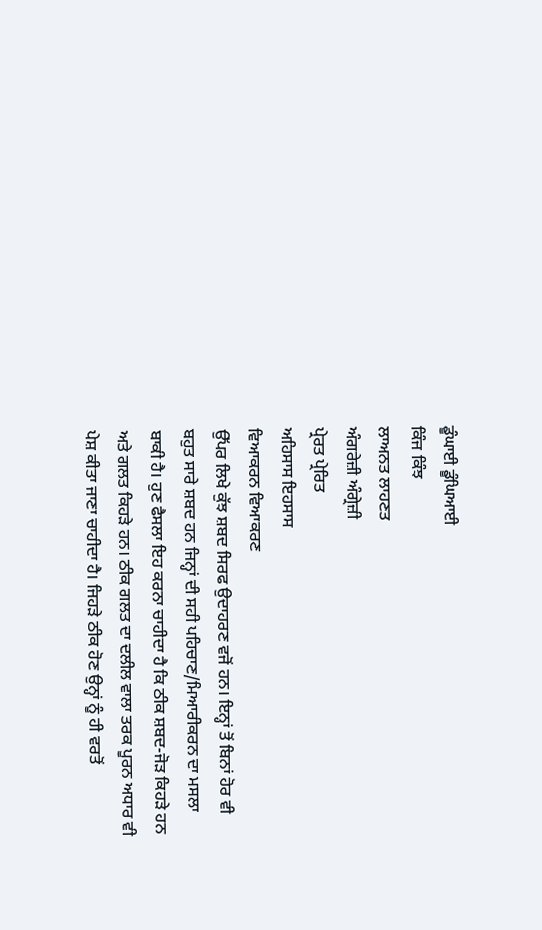ਡੂੰਘਾਈ ਡੂੰਘਿਆਈ
ਕਿੰਜ ਕਿੰਝ
ਲਾਅਨਤ ਲਾਹਣਤ
ਅੰਗਰੇਜ਼ੀ ਅੰਗ੍ਰੇਜ਼ੀ
ਪ੍ਰੇਰਤ ਪ੍ਰੇਰਿਤ
ਅਹਿਸਾਸ ਇਹਸਾਸ
ਵਿਆਕਰਨ ਵਿਆਕਰਣ
ਉੱਪਰ ਲਿਖੇ ਕੁੱਝ ਸ਼ਬਦ ਸਿਰਫ ਉਦਾਹਰਣ ਵਜੋਂ ਹਨ। ਇਨ੍ਹਾਂ ਤੋਂ ਬਿਨਾਂ ਹੋਰ ਵੀ ਬਹੁਤ ਸਾਰੇ ਸ਼ਬਦ ਹਨ ਜਿਨ੍ਹਾਂ ਦੀ ਸਹੀ ਪਹਿਚਾਣ/ਮਿਆਰੀਕਰਨ ਦਾ ਮਸਲਾ ਬਾਕੀ ਹੈ। ਹੁਣ ਫੈਸਲਾ ਇਹ ਕਰਨਾ ਚਾਹੀਦਾ ਹੈ ਕਿ ਠੀਕ ਸ਼ਬਦ-ਜੋੜ ਕਿਹੜੇ ਹਨ ਅਤੇ ਗਲਤ ਕਿਹੜੇ ਹਨ। ਠੀਕ ਗਲਤ ਦਾ ਦਲੀਲ ਵਾਲਾ ਤਰਕ ਪੂਰਨ ਅਧਾਰ ਵੀ ਪੇਸ਼ ਕੀਤਾ ਜਾਣਾ ਚਾਹੀਦਾ ਹੈ। ਜਿਹੜੇ ਠੀਕ ਹੋਣ ਉਨ੍ਹਾਂ ਨੂੰ ਹੀ ਵਰਤੋਂ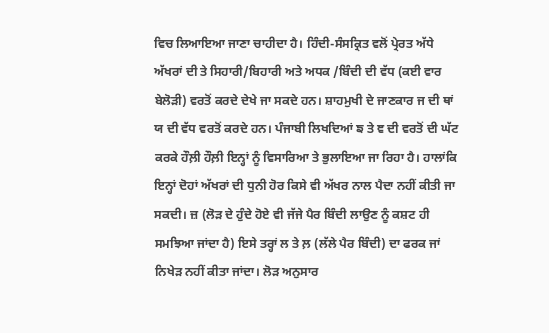ਵਿਚ ਲਿਆਇਆ ਜਾਣਾ ਚਾਹੀਦਾ ਹੈ। ਹਿੰਦੀ-ਸੰਸਕ੍ਰਿਤ ਵਲੋਂ ਪ੍ਰੇਰਤ ਅੱਧੇ ਅੱਖਰਾਂ ਦੀ ਤੇ ਸਿਹਾਰੀ/ਬਿਹਾਰੀ ਅਤੇ ਅਧਕ /ਬਿੰਦੀ ਦੀ ਵੱਧ (ਕਈ ਵਾਰ ਬੇਲੋੜੀ) ਵਰਤੋਂ ਕਰਦੇ ਦੇਖੇ ਜਾ ਸਕਦੇ ਹਨ। ਸ਼ਾਹਮੁਖੀ ਦੇ ਜਾਣਕਾਰ ਜ ਦੀ ਥਾਂ ਯ ਦੀ ਵੱਧ ਵਰਤੋਂ ਕਰਦੇ ਹਨ। ਪੰਜਾਬੀ ਲਿਖਦਿਆਂ ਙ ਤੇ ਞ ਦੀ ਵਰਤੋਂ ਦੀ ਘੱਟ ਕਰਕੇ ਹੌਲ਼ੀ ਹੌਲ਼ੀ ਇਨ੍ਹਾਂ ਨੂੰ ਵਿਸਾਰਿਆ ਤੇ ਭੁਲਾਇਆ ਜਾ ਰਿਹਾ ਹੈ। ਹਾਲਾਂਕਿ ਇਨ੍ਹਾਂ ਦੋਹਾਂ ਅੱਖਰਾਂ ਦੀ ਧੁਨੀ ਹੋਰ ਕਿਸੇ ਵੀ ਅੱਖਰ ਨਾਲ ਪੈਦਾ ਨਹੀਂ ਕੀਤੀ ਜਾ ਸਕਦੀ। ਜ਼ (ਲੋੜ ਦੇ ਹੁੰਦੇ ਹੋਏ ਵੀ ਜੱਜੇ ਪੈਰ ਬਿੰਦੀ ਲਾਉਣ ਨੂੰ ਕਸ਼ਟ ਹੀ ਸਮਝਿਆ ਜਾਂਦਾ ਹੈ) ਇਸੇ ਤਰ੍ਹਾਂ ਲ ਤੇ ਲ਼ (ਲੱਲੇ ਪੈਰ ਬਿੰਦੀ) ਦਾ ਫਰਕ ਜਾਂ ਨਿਖੇੜ ਨਹੀਂ ਕੀਤਾ ਜਾਂਦਾ। ਲੋੜ ਅਨੁਸਾਰ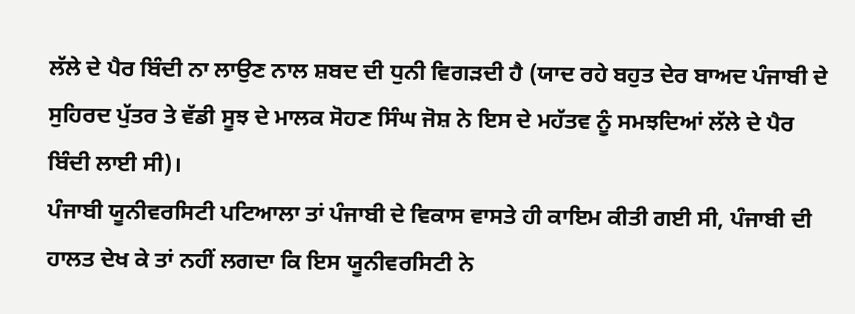ਲੱਲੇ ਦੇ ਪੈਰ ਬਿੰਦੀ ਨਾ ਲਾਉਣ ਨਾਲ ਸ਼ਬਦ ਦੀ ਧੁਨੀ ਵਿਗੜਦੀ ਹੈ (ਯਾਦ ਰਹੇ ਬਹੁਤ ਦੇਰ ਬਾਅਦ ਪੰਜਾਬੀ ਦੇ ਸੁਹਿਰਦ ਪੁੱਤਰ ਤੇ ਵੱਡੀ ਸੂਝ ਦੇ ਮਾਲਕ ਸੋਹਣ ਸਿੰਘ ਜੋਸ਼ ਨੇ ਇਸ ਦੇ ਮਹੱਤਵ ਨੂੰ ਸਮਝਦਿਆਂ ਲੱਲੇ ਦੇ ਪੈਰ ਬਿੰਦੀ ਲਾਈ ਸੀ)।
ਪੰਜਾਬੀ ਯੂਨੀਵਰਸਿਟੀ ਪਟਿਆਲਾ ਤਾਂ ਪੰਜਾਬੀ ਦੇ ਵਿਕਾਸ ਵਾਸਤੇ ਹੀ ਕਾਇਮ ਕੀਤੀ ਗਈ ਸੀ, ਪੰਜਾਬੀ ਦੀ ਹਾਲਤ ਦੇਖ ਕੇ ਤਾਂ ਨਹੀਂ ਲਗਦਾ ਕਿ ਇਸ ਯੂਨੀਵਰਸਿਟੀ ਨੇ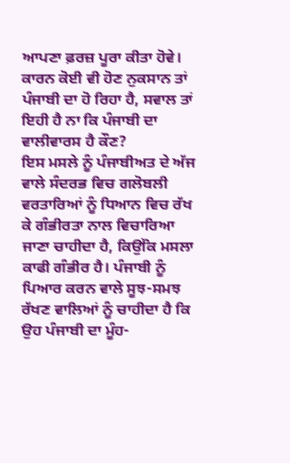ਆਪਣਾ ਫ਼ਰਜ਼ ਪੂਰਾ ਕੀਤਾ ਹੋਵੇ। ਕਾਰਨ ਕੋਈ ਵੀ ਹੋਣ ਨੁਕਸਾਨ ਤਾਂ ਪੰਜਾਬੀ ਦਾ ਹੋ ਰਿਹਾ ਹੈ, ਸਵਾਲ ਤਾਂ ਇਹੀ ਹੈ ਨਾ ਕਿ ਪੰਜਾਬੀ ਦਾ ਵਾਲੀਵਾਰਸ ਹੈ ਕੌਣ?
ਇਸ ਮਸਲੇ ਨੂੰ ਪੰਜਾਬੀਅਤ ਦੇ ਅੱਜ ਵਾਲੇ ਸੰਦਰਭ ਵਿਚ ਗਲੋਬਲੀ ਵਰਤਾਰਿਆਂ ਨੂੰ ਧਿਆਨ ਵਿਚ ਰੱਖ ਕੇ ਗੰਭੀਰਤਾ ਨਾਲ ਵਿਚਾਰਿਆ ਜਾਣਾ ਚਾਹੀਦਾ ਹੈ, ਕਿਉਂਕਿ ਮਸਲਾ ਕਾਫੀ ਗੰਭੀਰ ਹੈ। ਪੰਜਾਬੀ ਨੂੰ ਪਿਆਰ ਕਰਨ ਵਾਲੇ ਸੂਝ-ਸਮਝ ਰੱਖਣ ਵਾਲਿਆਂ ਨੂੰ ਚਾਹੀਦਾ ਹੈ ਕਿ ਉਹ ਪੰਜਾਬੀ ਦਾ ਮੂੰਹ-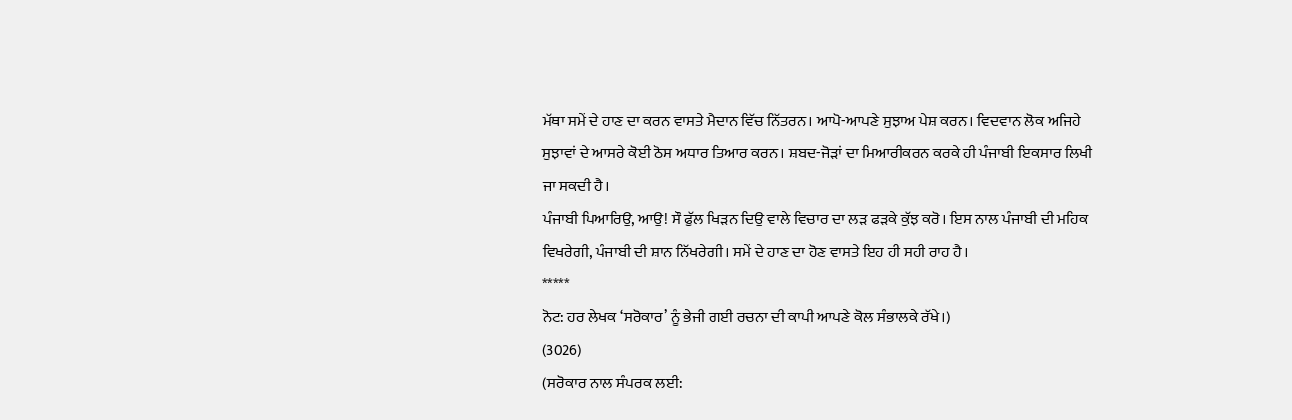ਮੱਥਾ ਸਮੇਂ ਦੇ ਹਾਣ ਦਾ ਕਰਨ ਵਾਸਤੇ ਮੈਦਾਨ ਵਿੱਚ ਨਿੱਤਰਨ। ਆਪੋ-ਆਪਣੇ ਸੁਝਾਅ ਪੇਸ਼ ਕਰਨ। ਵਿਦਵਾਨ ਲੋਕ ਅਜਿਹੇ ਸੁਝਾਵਾਂ ਦੇ ਆਸਰੇ ਕੋਈ ਠੋਸ ਅਧਾਰ ਤਿਆਰ ਕਰਨ। ਸ਼ਬਦ-ਜੋੜਾਂ ਦਾ ਮਿਆਰੀਕਰਨ ਕਰਕੇ ਹੀ ਪੰਜਾਬੀ ਇਕਸਾਰ ਲਿਖੀ ਜਾ ਸਕਦੀ ਹੈ।
ਪੰਜਾਬੀ ਪਿਆਰਿਉ, ਆਉ! ਸੌ ਫੁੱਲ ਖਿੜਨ ਦਿਉ ਵਾਲੇ ਵਿਚਾਰ ਦਾ ਲੜ ਫੜਕੇ ਕੁੱਝ ਕਰੋ। ਇਸ ਨਾਲ ਪੰਜਾਬੀ ਦੀ ਮਹਿਕ ਵਿਖਰੇਗੀ, ਪੰਜਾਬੀ ਦੀ ਸ਼ਾਨ ਨਿੱਖਰੇਗੀ। ਸਮੇਂ ਦੇ ਹਾਣ ਦਾ ਹੋਣ ਵਾਸਤੇ ਇਹ ਹੀ ਸਹੀ ਰਾਹ ਹੈ।
*****
ਨੋਟ: ਹਰ ਲੇਖਕ ‘ਸਰੋਕਾਰ’ ਨੂੰ ਭੇਜੀ ਗਈ ਰਚਨਾ ਦੀ ਕਾਪੀ ਆਪਣੇ ਕੋਲ ਸੰਭਾਲਕੇ ਰੱਖੇ।)
(3026)
(ਸਰੋਕਾਰ ਨਾਲ ਸੰਪਰਕ ਲਈ: